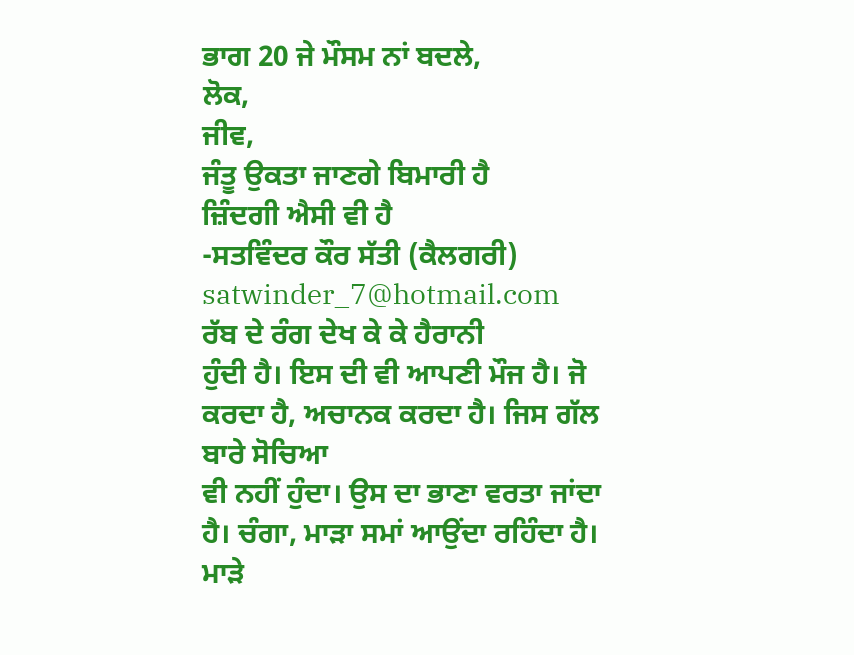ਭਾਗ 20 ਜੇ ਮੌਸਮ ਨਾਂ ਬਦਲੇ,
ਲੋਕ,
ਜੀਵ,
ਜੰਤੂ ਉਕਤਾ ਜਾਣਗੇ ਬਿਮਾਰੀ ਹੈ
ਜ਼ਿੰਦਗੀ ਐਸੀ ਵੀ ਹੈ
-ਸਤਵਿੰਦਰ ਕੌਰ ਸੱਤੀ (ਕੈਲਗਰੀ) satwinder_7@hotmail.com
ਰੱਬ ਦੇ ਰੰਗ ਦੇਖ ਕੇ ਕੇ ਹੈਰਾਨੀ
ਹੁੰਦੀ ਹੈ। ਇਸ ਦੀ ਵੀ ਆਪਣੀ ਮੌਜ ਹੈ। ਜੋ ਕਰਦਾ ਹੈ, ਅਚਾਨਕ ਕਰਦਾ ਹੈ। ਜਿਸ ਗੱਲ ਬਾਰੇ ਸੋਚਿਆ
ਵੀ ਨਹੀਂ ਹੁੰਦਾ। ਉਸ ਦਾ ਭਾਣਾ ਵਰਤਾ ਜਾਂਦਾ ਹੈ। ਚੰਗਾ, ਮਾੜਾ ਸਮਾਂ ਆਉਂਦਾ ਰਹਿੰਦਾ ਹੈ।
ਮਾੜੇ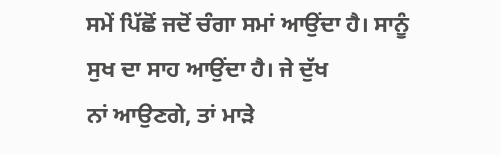ਸਮੇਂ ਪਿੱਛੋਂ ਜਦੋਂ ਚੰਗਾ ਸਮਾਂ ਆਉਂਦਾ ਹੈ। ਸਾਨੂੰ ਸੁਖ ਦਾ ਸਾਹ ਆਉਂਦਾ ਹੈ। ਜੇ ਦੁੱਖ
ਨਾਂ ਆਉਣਗੇ, ਤਾਂ ਮਾੜੇ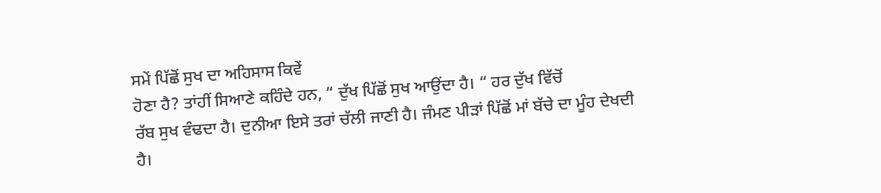ਸਮੇਂ ਪਿੱਛੋਂ ਸੁਖ ਦਾ ਅਹਿਸਾਸ ਕਿਵੇਂ
ਹੋਣਾ ਹੈ? ਤਾਂਹੀਂ ਸਿਆਣੇ ਕਹਿੰਦੇ ਹਨ, “ ਦੁੱਖ ਪਿੱਛੋਂ ਸੁਖ ਆਉਂਦਾ ਹੈ। “ ਹਰ ਦੁੱਖ ਵਿੱਚੋਂ
ਰੱਬ ਸੁਖ ਵੰਢਦਾ ਹੈ। ਦੁਨੀਆ ਇਸੇ ਤਰਾਂ ਚੱਲੀ ਜਾਣੀ ਹੈ। ਜੰਮਣ ਪੀੜਾਂ ਪਿੱਛੋਂ ਮਾਂ ਬੱਚੇ ਦਾ ਮੂੰਹ ਦੇਖਦੀ
ਹੈ।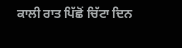ਕਾਲੀ ਰਾਤ ਪਿੱਛੋਂ ਚਿੱਟਾ ਦਿਨ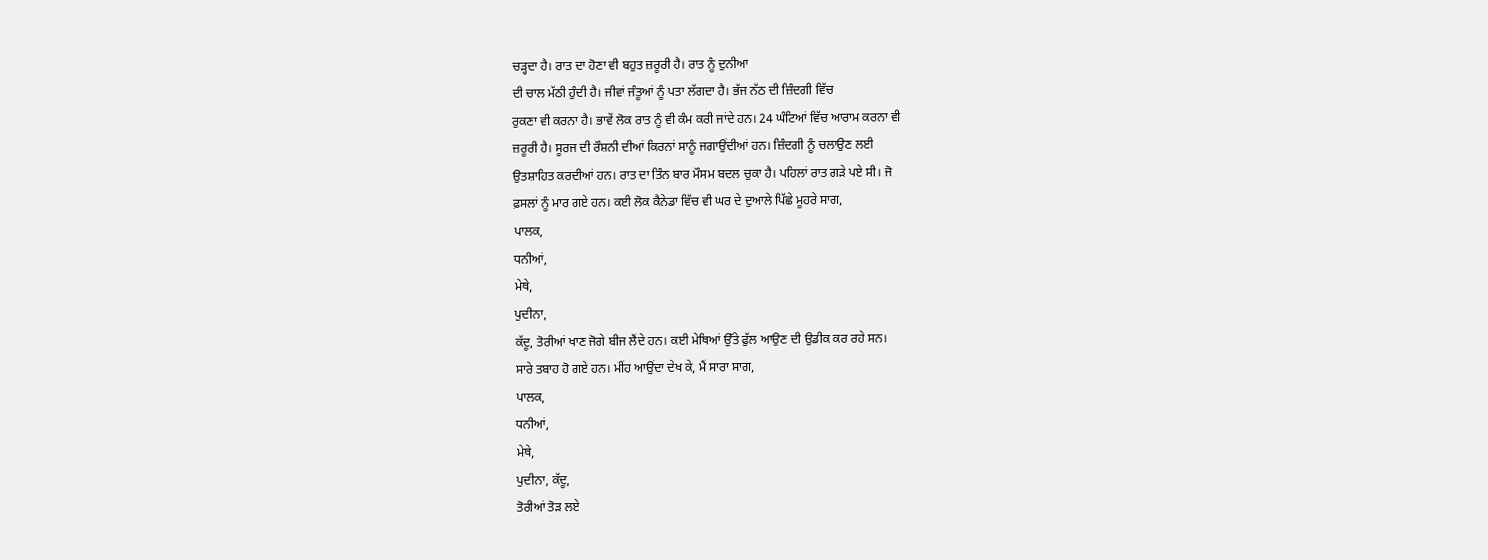ਚੜ੍ਹਦਾ ਹੈ। ਰਾਤ ਦਾ ਹੋਣਾ ਵੀ ਬਹੁਤ ਜ਼ਰੂਰੀ ਹੈ। ਰਾਤ ਨੂੰ ਦੁਨੀਆ
ਦੀ ਚਾਲ ਮੱਠੀ ਹੁੰਦੀ ਹੈ। ਜੀਵਾਂ ਜੰਤੂਆਂ ਨੂੰ ਪਤਾ ਲੱਗਦਾ ਹੈ। ਭੱਜ ਨੱਠ ਦੀ ਜ਼ਿੰਦਗੀ ਵਿੱਚ
ਰੁਕਣਾ ਵੀ ਕਰਨਾ ਹੈ। ਭਾਵੇਂ ਲੋਕ ਰਾਤ ਨੂੰ ਵੀ ਕੰਮ ਕਰੀ ਜਾਂਦੇ ਹਨ। 24 ਘੰਟਿਆਂ ਵਿੱਚ ਆਰਾਮ ਕਰਨਾ ਵੀ
ਜ਼ਰੂਰੀ ਹੈ। ਸੂਰਜ ਦੀ ਰੌਸ਼ਨੀ ਦੀਆਂ ਕਿਰਨਾਂ ਸਾਨੂੰ ਜਗਾਉਂਦੀਆਂ ਹਨ। ਜ਼ਿੰਦਗੀ ਨੂੰ ਚਲਾਉਣ ਲਈ
ਉਤਸ਼ਾਹਿਤ ਕਰਦੀਆਂ ਹਨ। ਰਾਤ ਦਾ ਤਿੰਨ ਬਾਰ ਮੌਸਮ ਬਦਲ ਚੁਕਾ ਹੈ। ਪਹਿਲਾਂ ਰਾਤ ਗੜੇ ਪਏ ਸੀ। ਜੋ
ਫ਼ਸਲਾਂ ਨੂੰ ਮਾਰ ਗਏ ਹਨ। ਕਈ ਲੋਕ ਕੈਨੇਡਾ ਵਿੱਚ ਵੀ ਘਰ ਦੇ ਦੁਆਲੇ ਪਿੱਛੇ ਮੂਹਰੇ ਸਾਗ,
ਪਾਲਕ,
ਧਨੀਆਂ,
ਮੇਥੇ,
ਪੁਦੀਨਾ,
ਕੱਦੂ, ਤੋਰੀਆਂ ਖਾਣ ਜੋਗੇ ਬੀਜ ਲੈਂਦੇ ਹਨ। ਕਈ ਮੇਥਿਆਂ ਉੱਤੇ ਫੁੱਲ ਆਉਣ ਦੀ ਉਡੀਕ ਕਰ ਰਹੇ ਸਨ।
ਸਾਰੇ ਤਬਾਹ ਹੋ ਗਏ ਹਨ। ਮੀਂਹ ਆਉਂਦਾ ਦੇਖ ਕੇ, ਮੈਂ ਸਾਰਾ ਸਾਗ,
ਪਾਲਕ,
ਧਨੀਆਂ,
ਮੇਥੇ,
ਪੁਦੀਨਾ, ਕੱਦੂ,
ਤੋਰੀਆਂ ਤੋੜ ਲਏ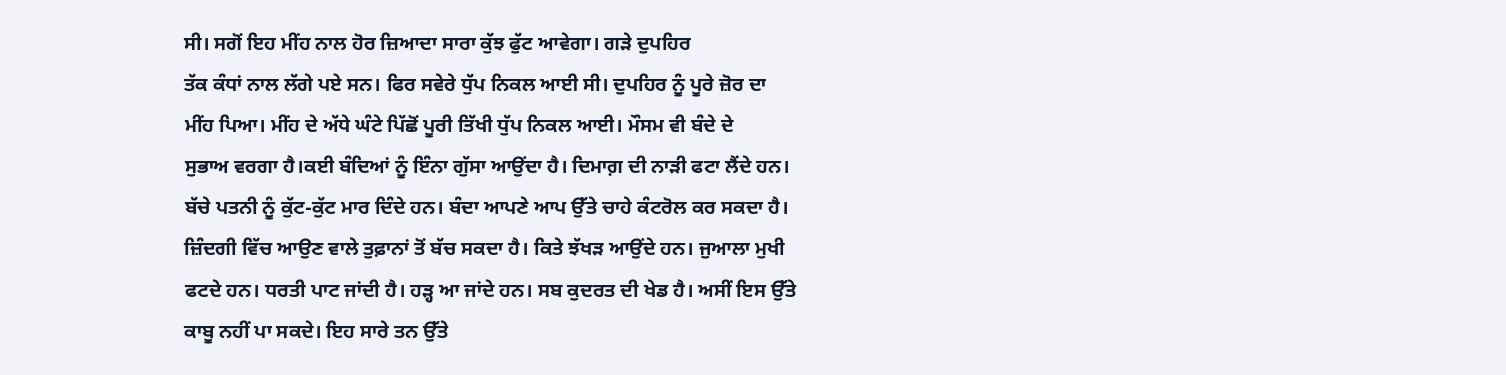ਸੀ। ਸਗੋਂ ਇਹ ਮੀਂਹ ਨਾਲ ਹੋਰ ਜ਼ਿਆਦਾ ਸਾਰਾ ਕੁੱਝ ਫੁੱਟ ਆਵੇਗਾ। ਗੜੇ ਦੁਪਹਿਰ
ਤੱਕ ਕੰਧਾਂ ਨਾਲ ਲੱਗੇ ਪਏ ਸਨ। ਫਿਰ ਸਵੇਰੇ ਧੁੱਪ ਨਿਕਲ ਆਈ ਸੀ। ਦੁਪਹਿਰ ਨੂੰ ਪੂਰੇ ਜ਼ੋਰ ਦਾ
ਮੀਂਹ ਪਿਆ। ਮੀਂਹ ਦੇ ਅੱਧੇ ਘੰਟੇ ਪਿੱਛੋਂ ਪੂਰੀ ਤਿੱਖੀ ਧੁੱਪ ਨਿਕਲ ਆਈ। ਮੌਸਮ ਵੀ ਬੰਦੇ ਦੇ
ਸੁਭਾਅ ਵਰਗਾ ਹੈ।ਕਈ ਬੰਦਿਆਂ ਨੂੰ ਇੰਨਾ ਗੁੱਸਾ ਆਉਂਦਾ ਹੈ। ਦਿਮਾਗ਼ ਦੀ ਨਾੜੀ ਫਟਾ ਲੈਂਦੇ ਹਨ।
ਬੱਚੇ ਪਤਨੀ ਨੂੰ ਕੁੱਟ-ਕੁੱਟ ਮਾਰ ਦਿੰਦੇ ਹਨ। ਬੰਦਾ ਆਪਣੇ ਆਪ ਉੱਤੇ ਚਾਹੇ ਕੰਟਰੋਲ ਕਰ ਸਕਦਾ ਹੈ।
ਜ਼ਿੰਦਗੀ ਵਿੱਚ ਆਉਣ ਵਾਲੇ ਤੁਫ਼ਾਨਾਂ ਤੋਂ ਬੱਚ ਸਕਦਾ ਹੈ। ਕਿਤੇ ਝੱਖੜ ਆਉਂਦੇ ਹਨ। ਜੁਆਲਾ ਮੁਖੀ
ਫਟਦੇ ਹਨ। ਧਰਤੀ ਪਾਟ ਜਾਂਦੀ ਹੈ। ਹੜ੍ਹ ਆ ਜਾਂਦੇ ਹਨ। ਸਬ ਕੁਦਰਤ ਦੀ ਖੇਡ ਹੈ। ਅਸੀਂ ਇਸ ਉੱਤੇ
ਕਾਬੂ ਨਹੀਂ ਪਾ ਸਕਦੇ। ਇਹ ਸਾਰੇ ਤਨ ਉੱਤੇ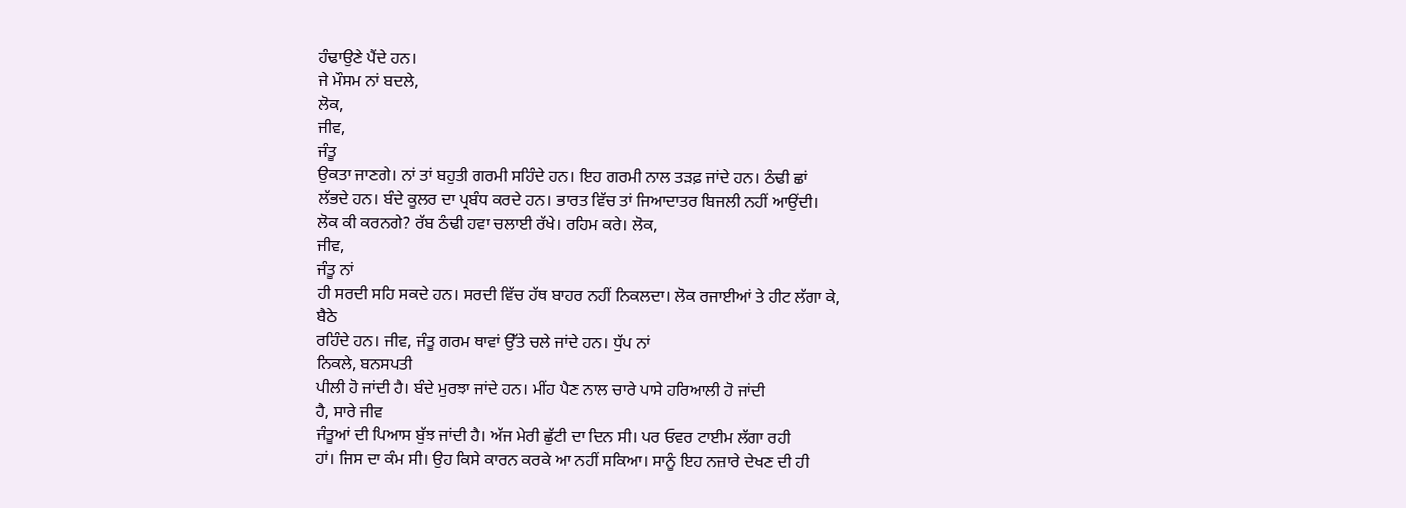ਹੰਢਾਉਣੇ ਪੈਂਦੇ ਹਨ।
ਜੇ ਮੌਸਮ ਨਾਂ ਬਦਲੇ,
ਲੋਕ,
ਜੀਵ,
ਜੰਤੂ
ਉਕਤਾ ਜਾਣਗੇ। ਨਾਂ ਤਾਂ ਬਹੁਤੀ ਗਰਮੀ ਸਹਿੰਦੇ ਹਨ। ਇਹ ਗਰਮੀ ਨਾਲ ਤੜਫ਼ ਜਾਂਦੇ ਹਨ। ਠੰਢੀ ਛਾਂ
ਲੱਭਦੇ ਹਨ। ਬੰਦੇ ਕੂਲਰ ਦਾ ਪ੍ਰਬੰਧ ਕਰਦੇ ਹਨ। ਭਾਰਤ ਵਿੱਚ ਤਾਂ ਜਿਆਦਾਤਰ ਬਿਜਲੀ ਨਹੀਂ ਆਉਂਦੀ।
ਲੋਕ ਕੀ ਕਰਨਗੇ? ਰੱਬ ਠੰਢੀ ਹਵਾ ਚਲਾਈ ਰੱਖੇ। ਰਹਿਮ ਕਰੇ। ਲੋਕ,
ਜੀਵ,
ਜੰਤੂ ਨਾਂ
ਹੀ ਸਰਦੀ ਸਹਿ ਸਕਦੇ ਹਨ। ਸਰਦੀ ਵਿੱਚ ਹੱਥ ਬਾਹਰ ਨਹੀਂ ਨਿਕਲਦਾ। ਲੋਕ ਰਜਾਈਆਂ ਤੇ ਹੀਟ ਲੱਗਾ ਕੇ,
ਬੈਠੇ
ਰਹਿੰਦੇ ਹਨ। ਜੀਵ, ਜੰਤੂ ਗਰਮ ਥਾਵਾਂ ਉੱਤੇ ਚਲੇ ਜਾਂਦੇ ਹਨ। ਧੁੱਪ ਨਾਂ
ਨਿਕਲੇ, ਬਨਸਪਤੀ
ਪੀਲੀ ਹੋ ਜਾਂਦੀ ਹੈ। ਬੰਦੇ ਮੁਰਝਾ ਜਾਂਦੇ ਹਨ। ਮੀਂਹ ਪੈਣ ਨਾਲ ਚਾਰੇ ਪਾਸੇ ਹਰਿਆਲੀ ਹੋ ਜਾਂਦੀ
ਹੈ, ਸਾਰੇ ਜੀਵ
ਜੰਤੂਆਂ ਦੀ ਪਿਆਸ ਬੁੱਝ ਜਾਂਦੀ ਹੈ। ਅੱਜ ਮੇਰੀ ਛੁੱਟੀ ਦਾ ਦਿਨ ਸੀ। ਪਰ ਓਵਰ ਟਾਈਮ ਲੱਗਾ ਰਹੀ
ਹਾਂ। ਜਿਸ ਦਾ ਕੰਮ ਸੀ। ਉਹ ਕਿਸੇ ਕਾਰਨ ਕਰਕੇ ਆ ਨਹੀਂ ਸਕਿਆ। ਸਾਨੂੰ ਇਹ ਨਜ਼ਾਰੇ ਦੇਖਣ ਦੀ ਹੀ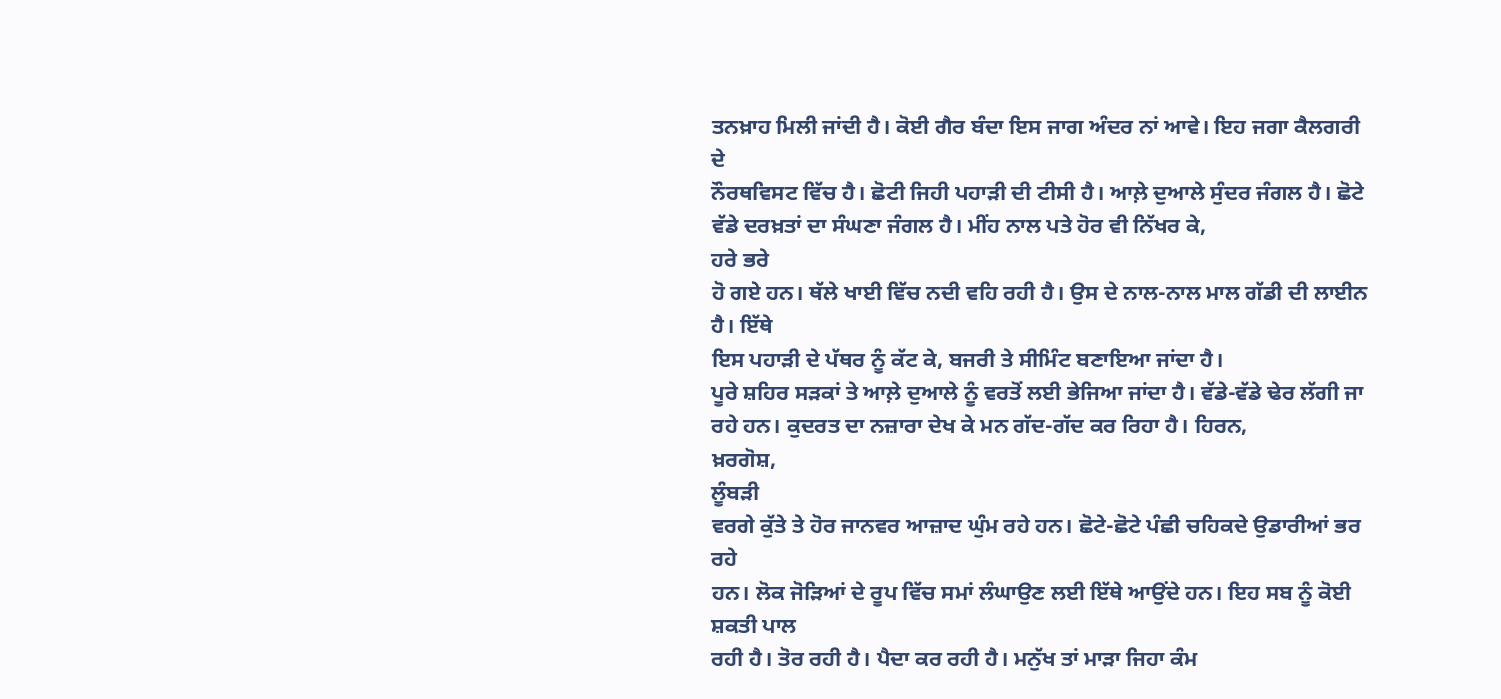ਤਨਖ਼ਾਹ ਮਿਲੀ ਜਾਂਦੀ ਹੈ। ਕੋਈ ਗੈਰ ਬੰਦਾ ਇਸ ਜਾਗ ਅੰਦਰ ਨਾਂ ਆਵੇ। ਇਹ ਜਗਾ ਕੈਲਗਰੀ ਦੇ
ਨੌਰਥਵਿਸਟ ਵਿੱਚ ਹੈ। ਛੋਟੀ ਜਿਹੀ ਪਹਾੜੀ ਦੀ ਟੀਸੀ ਹੈ। ਆਲ਼ੇ ਦੁਆਲੇ ਸੁੰਦਰ ਜੰਗਲ ਹੈ। ਛੋਟੇ
ਵੱਡੇ ਦਰਖ਼ਤਾਂ ਦਾ ਸੰਘਣਾ ਜੰਗਲ ਹੈ। ਮੀਂਹ ਨਾਲ ਪਤੇ ਹੋਰ ਵੀ ਨਿੱਖਰ ਕੇ,
ਹਰੇ ਭਰੇ
ਹੋ ਗਏ ਹਨ। ਥੱਲੇ ਖਾਈ ਵਿੱਚ ਨਦੀ ਵਹਿ ਰਹੀ ਹੈ। ਉਸ ਦੇ ਨਾਲ-ਨਾਲ ਮਾਲ ਗੱਡੀ ਦੀ ਲਾਈਨ ਹੈ। ਇੱਥੇ
ਇਸ ਪਹਾੜੀ ਦੇ ਪੱਥਰ ਨੂੰ ਕੱਟ ਕੇ, ਬਜਰੀ ਤੇ ਸੀਮਿੰਟ ਬਣਾਇਆ ਜਾਂਦਾ ਹੈ।
ਪੂਰੇ ਸ਼ਹਿਰ ਸੜਕਾਂ ਤੇ ਆਲ਼ੇ ਦੁਆਲੇ ਨੂੰ ਵਰਤੋਂ ਲਈ ਭੇਜਿਆ ਜਾਂਦਾ ਹੈ। ਵੱਡੇ-ਵੱਡੇ ਢੇਰ ਲੱਗੀ ਜਾ
ਰਹੇ ਹਨ। ਕੁਦਰਤ ਦਾ ਨਜ਼ਾਰਾ ਦੇਖ ਕੇ ਮਨ ਗੱਦ-ਗੱਦ ਕਰ ਰਿਹਾ ਹੈ। ਹਿਰਨ,
ਖ਼ਰਗੋਸ਼,
ਲੂੰਬੜੀ
ਵਰਗੇ ਕੁੱਤੇ ਤੇ ਹੋਰ ਜਾਨਵਰ ਆਜ਼ਾਦ ਘੁੰਮ ਰਹੇ ਹਨ। ਛੋਟੇ-ਛੋਟੇ ਪੰਛੀ ਚਹਿਕਦੇ ਉਡਾਰੀਆਂ ਭਰ ਰਹੇ
ਹਨ। ਲੋਕ ਜੋੜਿਆਂ ਦੇ ਰੂਪ ਵਿੱਚ ਸਮਾਂ ਲੰਘਾਉਣ ਲਈ ਇੱਥੇ ਆਉਂਦੇ ਹਨ। ਇਹ ਸਬ ਨੂੰ ਕੋਈ ਸ਼ਕਤੀ ਪਾਲ
ਰਹੀ ਹੈ। ਤੋਰ ਰਹੀ ਹੈ। ਪੈਦਾ ਕਰ ਰਹੀ ਹੈ। ਮਨੁੱਖ ਤਾਂ ਮਾੜਾ ਜਿਹਾ ਕੰਮ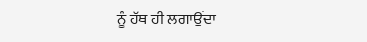ਨੂੰ ਹੱਥ ਹੀ ਲਗਾਉਂਦਾ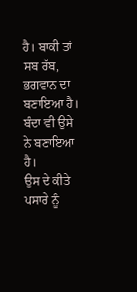ਹੈ। ਬਾਕੀ ਤਾਂ ਸਬ ਰੱਬ, ਭਗਵਾਨ ਦਾ ਬਣਾਇਆ ਹੈ। ਬੰਦਾ ਵੀ ਉਸੇ ਨੇ ਬਣਾਇਆ ਹੈ।
ਉਸ ਦੇ ਕੀਤੇ ਪਸਾਰੇ ਨੂੰ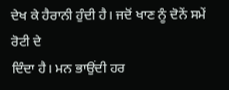ਦੇਖ ਕੇ ਹੈਰਾਨੀ ਹੁੰਦੀ ਹੈ। ਜਦੋਂ ਖਾਣ ਨੂੰ ਦੋਨੇਂ ਸਮੇਂ ਰੋਟੀ ਦੇ
ਦਿੰਦਾ ਹੈ। ਮਨ ਭਾਉਂਦੀ ਹਰ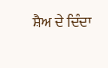ਸ਼ੈਅ ਦੇ ਦਿੰਦਾ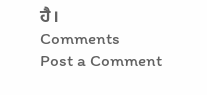ਹੈ।
Comments
Post a Comment